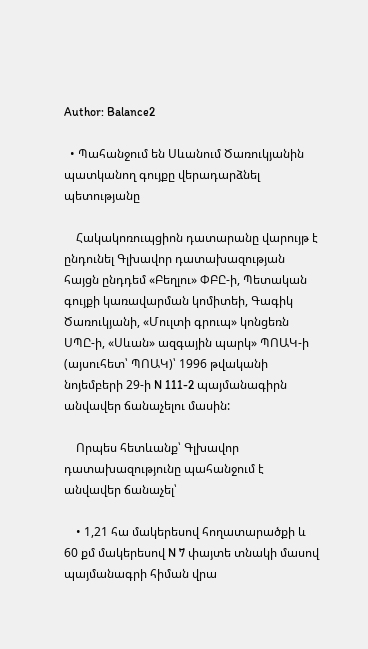Author: Balance2

  • Պահանջում են Սևանում Ծառուկյանին պատկանող գույքը վերադարձնել պետությանը

    Հակակոռուպցիոն դատարանը վարույթ է ընդունել Գլխավոր դատախազության հայցն ընդդեմ «Բեղլու» ՓԲԸ-ի, Պետական գույքի կառավարման կոմիտեի, Գագիկ Ծառուկյանի, «Մուլտի գրուպ» կոնցեռն ՍՊԸ-ի, «Սևան» ազգային պարկ» ՊՈԱԿ-ի (այսուհետ՝ ՊՈԱԿ)՝ 1996 թվականի նոյեմբերի 29-ի N 111-2 պայմանագիրն անվավեր ճանաչելու մասին:

    Որպես հետևանք՝ Գլխավոր դատախազությունը պահանջում է անվավեր ճանաչել՝

    • 1,21 հա մակերեսով հողատարածքի և 60 քմ մակերեսով N 7 փայտե տնակի մասով պայմանագրի հիման վրա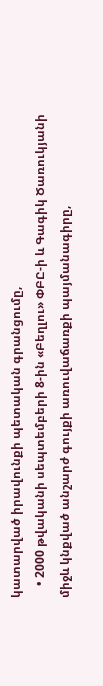կատարված իրավունքի պետական գրանցումը,
    • 2000 թվականի սեպտեմբերի 8-ին «Բեղլու» ՓԲԸ-ի և Գագիկ Ծառուկյանի միջև կնքված անշարժ գույքի առուվաճառքի պայմանագիրը,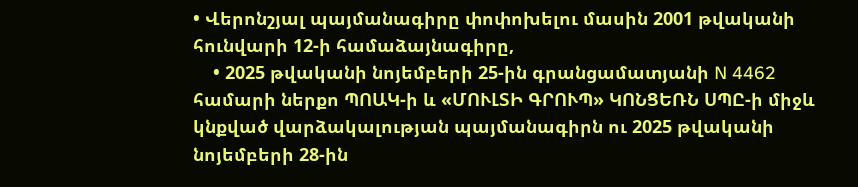• Վերոնշյալ պայմանագիրը փոփոխելու մասին 2001 թվականի հունվարի 12-ի համաձայնագիրը,
    • 2025 թվականի նոյեմբերի 25-ին գրանցամատյանի N 4462 համարի ներքո ՊՈԱԿ-ի և «ՄՈՒԼՏԻ ԳՐՈՒՊ» ԿՈՆՑԵՌՆ ՍՊԸ-ի միջև կնքված վարձակալության պայմանագիրն ու 2025 թվականի նոյեմբերի 28-ին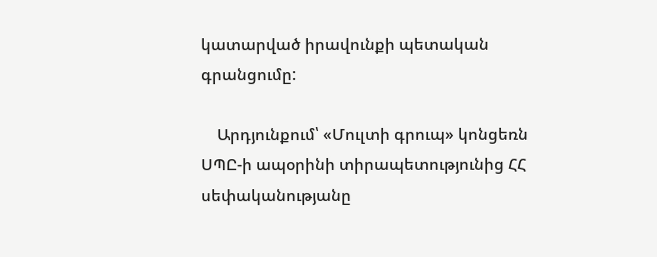կատարված իրավունքի պետական գրանցումը:

    Արդյունքում՝ «Մուլտի գրուպ» կոնցեռն ՍՊԸ-ի ապօրինի տիրապետությունից ՀՀ սեփականությանը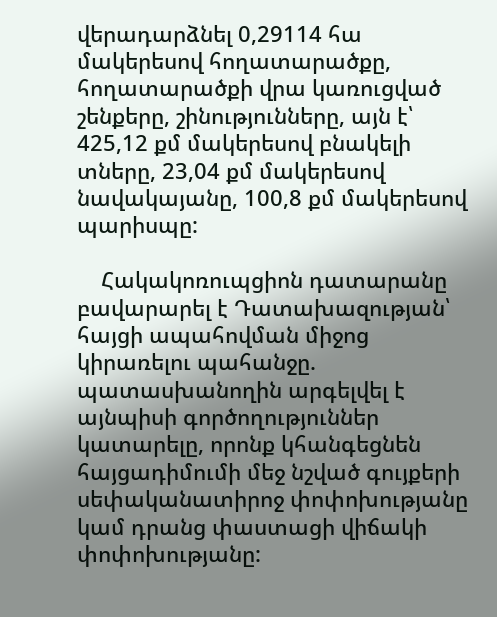վերադարձնել 0,29114 հա մակերեսով հողատարածքը, հողատարածքի վրա կառուցված շենքերը, շինությունները, այն է՝ 425,12 քմ մակերեսով բնակելի տները, 23,04 քմ մակերեսով նավակայանը, 100,8 քմ մակերեսով պարիսպը:

    Հակակոռուպցիոն դատարանը բավարարել է Դատախազության՝ հայցի ապահովման միջոց կիրառելու պահանջը. պատասխանողին արգելվել է այնպիսի գործողություններ կատարելը, որոնք կհանգեցնեն հայցադիմումի մեջ նշված գույքերի սեփականատիրոջ փոփոխությանը կամ դրանց փաստացի վիճակի փոփոխությանը: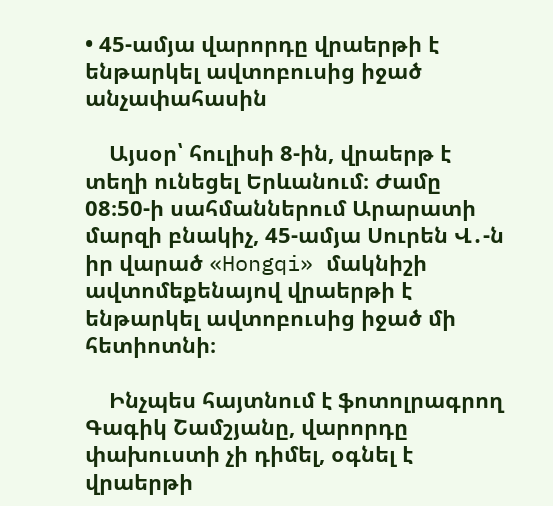• 45-ամյա վարորդը վրաերթի է ենթարկել ավտոբուսից իջած անչափահասին

    Այսօր՝ հուլիսի 8-ին, վրաերթ է տեղի ունեցել Երևանում։ Ժամը 08։50-ի սահմաններում Արարատի մարզի բնակիչ, 45-ամյա Սուրեն Վ․-ն իր վարած «Hongqi» մակնիշի ավտոմեքենայով վրաերթի է ենթարկել ավտոբուսից իջած մի հետիոտնի։

    Ինչպես հայտնում է ֆոտոլրագրող Գագիկ Շամշյանը, վարորդը փախուստի չի դիմել, օգնել է վրաերթի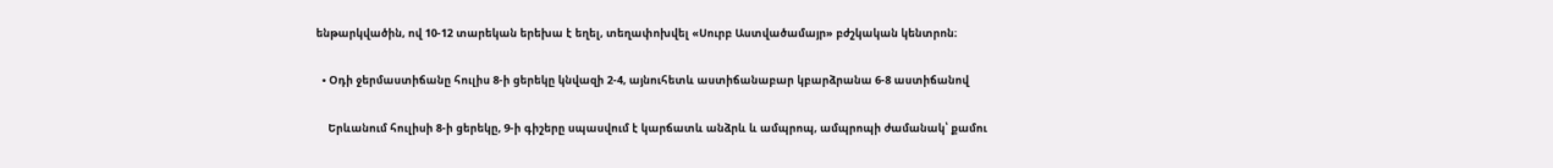ենթարկվածին, ով 10-12 տարեկան երեխա է եղել, տեղափոխվել «Սուրբ Աստվածամայր» բժշկական կենտրոն։

  • Օդի ջերմաստիճանը հուլիս 8-ի ցերեկը կնվազի 2-4, այնուհետև աստիճանաբար կբարձրանա 6-8 աստիճանով

    Երևանում հուլիսի 8-ի ցերեկը, 9-ի գիշերը սպասվում է կարճատև անձրև և ամպրոպ, ամպրոպի ժամանակ՝ քամու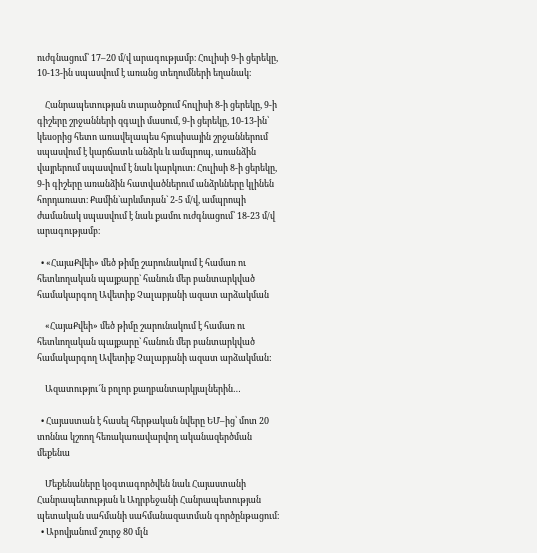ուժգնացում՝ 17–20 մ/վ արագությամբ։ Հուլիսի 9-ի ցերեկը, 10-13-ին սպասվում է առանց տեղումների եղանակ։

    Հանրապետության տարածքում հուլիսի 8-ի ցերեկը, 9-ի գիշերը շրջանների զգալի մասում, 9-ի ցերեկը, 10-13-ին՝ կեսօրից հետո առավելապես հյուսիսային շրջաններում սպասվում է կարճատև անձրև և ամպրոպ, առանձին վայրերում սպասվում է նաև կարկուտ։ Հուլիսի 8-ի ցերեկը, 9-ի գիշերը առանձին հատվածներում անձրևները կլինեն հորդառատ։ Քամին`արևմտյան` 2-5 մ/վ, ամպրոպի ժամանակ սպասվում է նաև քամու ուժգնացում՝ 18-23 մ/վ արագությամբ։

  • «ՀայաՔվեի» մեծ թիմը շարունակում է համառ ու հետևողական պայքարը` հանուն մեր բանտարկված համակարգող Ավետիք Չալաբյանի ազատ արձակման

    «ՀայաՔվեի» մեծ թիմը շարունակում է համառ ու հետևողական պայքարը` հանուն մեր բանտարկված համակարգող Ավետիք Չալաբյանի ազատ արձակման:

    Ազատությու՜ն բոլոր քաղբանտարկյալներին…

  • Հայաստան է հասել հերթական նվերը ԵՄ–ից՝ մոտ 20 տոննա կշռող հեռակառավարվող ականազերծման մեքենա

    Մեքենաները կօգտագործվեն նաև Հայաստանի Հանրապետության և Ադրբեջանի Հանրապետության պետական սահմանի սահմանազատման գործընթացում։
  • Աբովյանում շուրջ 80 մլն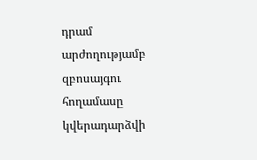դրամ արժողությամբ զբոսայգու հողամասը կվերադարձվի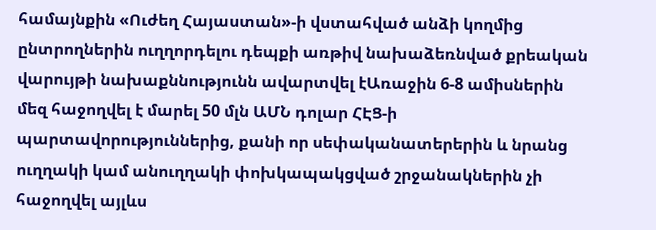համայնքին «Ուժեղ Հայաստան»-ի վստահված անձի կողմից ընտրողներին ուղղորդելու դեպքի առթիվ նախաձեռնված քրեական վարույթի նախաքննությունն ավարտվել էԱռաջին 6-8 ամիսներին մեզ հաջողվել է մարել 50 մլն ԱՄՆ դոլար ՀԷՑ-ի պարտավորություններից, քանի որ սեփականատերերին և նրանց ուղղակի կամ անուղղակի փոխկապակցված շրջանակներին չի հաջողվել այլևս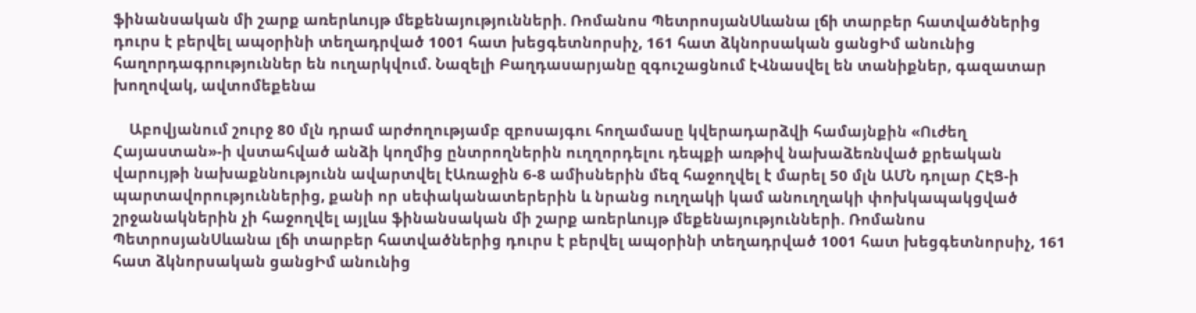ֆինանսական մի շարք առերևույթ մեքենայությունների. Ռոմանոս ՊետրոսյանՍևանա լճի տարբեր հատվածներից դուրս է բերվել ապօրինի տեղադրված 1001 հատ խեցգետնորսիչ, 161 հատ ձկնորսական ցանցԻմ անունից հաղորդագրություններ են ուղարկվում. Նազելի Բաղդասարյանը զգուշացնում էՎնասվել են տանիքներ, գազատար խողովակ, ավտոմեքենա

    Աբովյանում շուրջ 80 մլն դրամ արժողությամբ զբոսայգու հողամասը կվերադարձվի համայնքին «Ուժեղ Հայաստան»-ի վստահված անձի կողմից ընտրողներին ուղղորդելու դեպքի առթիվ նախաձեռնված քրեական վարույթի նախաքննությունն ավարտվել էԱռաջին 6-8 ամիսներին մեզ հաջողվել է մարել 50 մլն ԱՄՆ դոլար ՀԷՑ-ի պարտավորություններից, քանի որ սեփականատերերին և նրանց ուղղակի կամ անուղղակի փոխկապակցված շրջանակներին չի հաջողվել այլևս ֆինանսական մի շարք առերևույթ մեքենայությունների. Ռոմանոս ՊետրոսյանՍևանա լճի տարբեր հատվածներից դուրս է բերվել ապօրինի տեղադրված 1001 հատ խեցգետնորսիչ, 161 հատ ձկնորսական ցանցԻմ անունից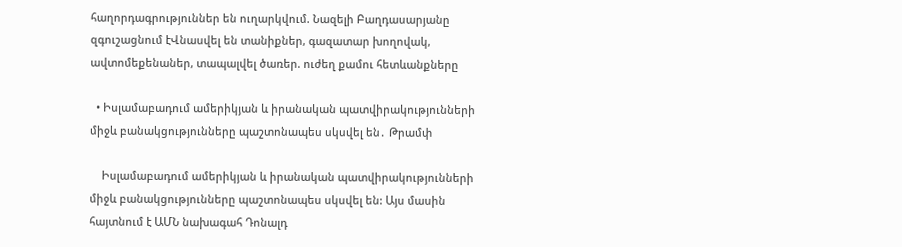հաղորդագրություններ են ուղարկվում. Նազելի Բաղդասարյանը զգուշացնում էՎնասվել են տանիքներ, գազատար խողովակ, ավտոմեքենաներ, տապալվել ծառեր. ուժեղ քամու հետևանքները

  • Իսլամաբադում ամերիկյան և իրանական պատվիրակությունների միջև բանակցությունները պաշտոնապես սկսվել են․ Թրամփ

    Իսլամաբադում ամերիկյան և իրանական պատվիրակությունների միջև բանակցությունները պաշտոնապես սկսվել են: Այս մասին հայտնում է ԱՄՆ նախագահ Դոնալդ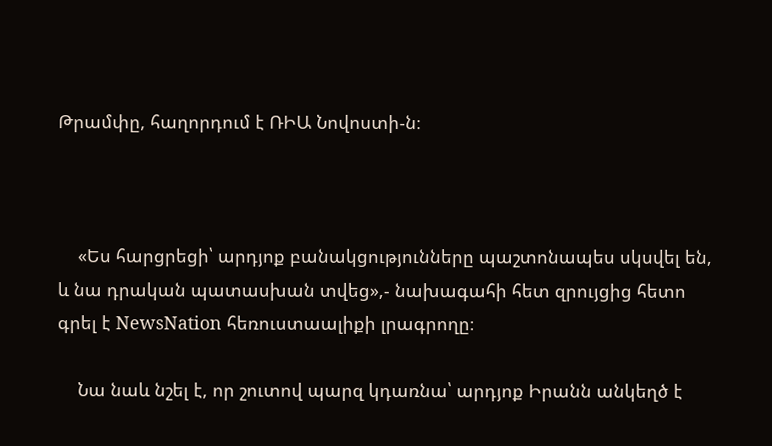Թրամփը, հաղորդում է ՌԻԱ Նովոստի-ն։



    «Ես հարցրեցի՝ արդյոք բանակցությունները պաշտոնապես սկսվել են, և նա դրական պատասխան տվեց»,- նախագահի հետ զրույցից հետո գրել է NewsNation հեռուստաալիքի լրագրողը։

    Նա նաև նշել է, որ շուտով պարզ կդառնա՝ արդյոք Իրանն անկեղծ է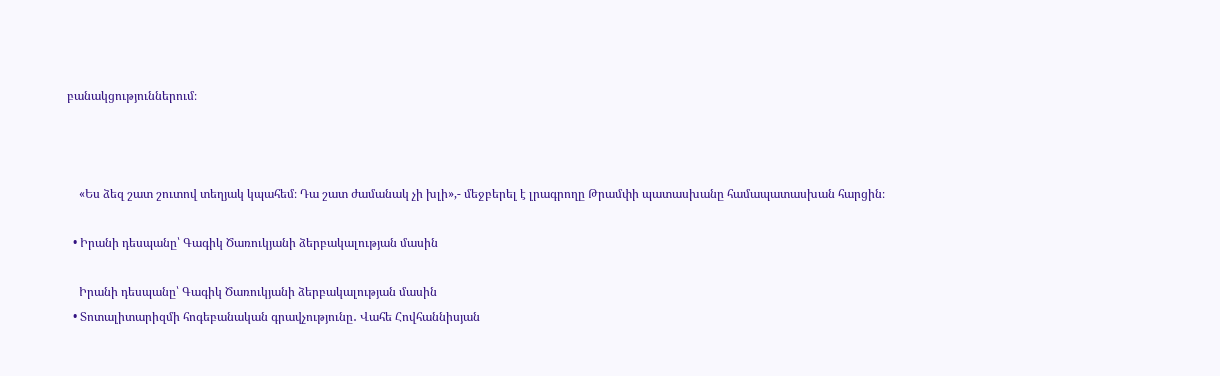բանակցություններում։



    «Ես ձեզ շատ շուտով տեղյակ կպահեմ։ Դա շատ ժամանակ չի խլի»,- մեջբերել է լրագրողը Թրամփի պատասխանը համապատասխան հարցին։

  • Իրանի դեսպանը՝ Գագիկ Ծառուկյանի ձերբակալության մասին

    Իրանի դեսպանը՝ Գագիկ Ծառուկյանի ձերբակալության մասին
  • Տոտալիտարիզմի հոգեբանական գրավչությունը․ Վահե Հովհաննիսյան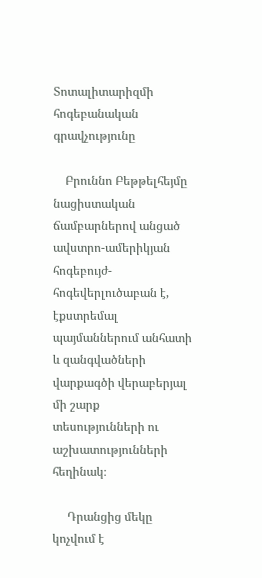Տոտալիտարիզմի հոգեբանական գրավչությունը

    Բրուննո Բեթթելհեյմը նացիստական ճամբարներով անցած ավստրո-ամերիկյան հոգեբույժ-հոգեվերլուծաբան է, էքստրեմալ պայմաններում անհատի և զանգվածների վարքագծի վերաբերյալ մի շարք տեսությունների ու աշխատությունների հեղինակ։

     Դրանցից մեկը կոչվում է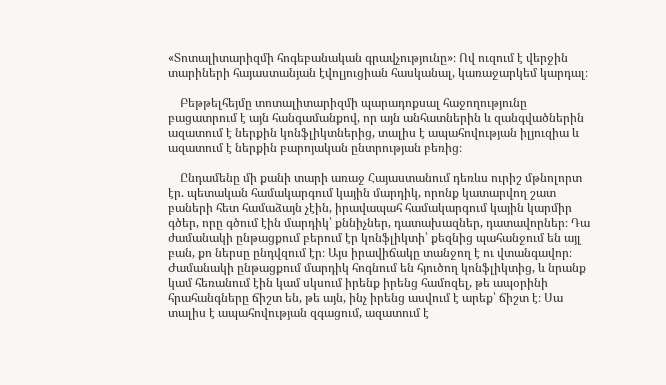«Տոտալիտարիզմի հոգեբանական գրավչությունը»։ Ով ուզում է վերջին տարիների հայաստանյան էվոլյուցիան հասկանալ, կառաջարկեմ կարդալ։

    Բեթթելհեյմը տոտալիտարիզմի պարադոքսալ հաջողությունը բացատրում է այն հանգամանքով, որ այն անհատներին և զանգվածներին ազատում է ներքին կոնֆլիկտներից, տալիս է ապահովության իլյուզիա և ազատում է ներքին բարոյական ընտրության բեռից։

    Ընդամենը մի քանի տարի առաջ Հայաստանում դեռևս ուրիշ մթնոլորտ էր. պետական համակարգում կային մարդիկ, որոնք կատարվող շատ բաների հետ համաձայն չէին, իրավապահ համակարգում կային կարմիր գծեր, որը գծում էին մարդիկ՝ քննիչներ, դատախազներ, դատավորներ։ Դա ժամանակի ընթացքում բերում էր կոնֆլիկտի՝ քեզնից պահանջում են այլ բան, քո ներսը ընդվզում էր։ Այս իրավիճակը տանջող է ու վտանգավոր։ Ժամանակի ընթացքում մարդիկ հոգնում են հյուծող կոնֆլիկտից, և նրանք կամ հեռանում էին կամ սկսում իրենք իրենց համոզել, թե ապօրինի հրահանգները ճիշտ են, թե այն, ինչ իրենց ասվում է արեք՝ ճիշտ է։ Սա տալիս է ապահովության զգացում, ազատում է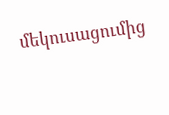մեկուսացումից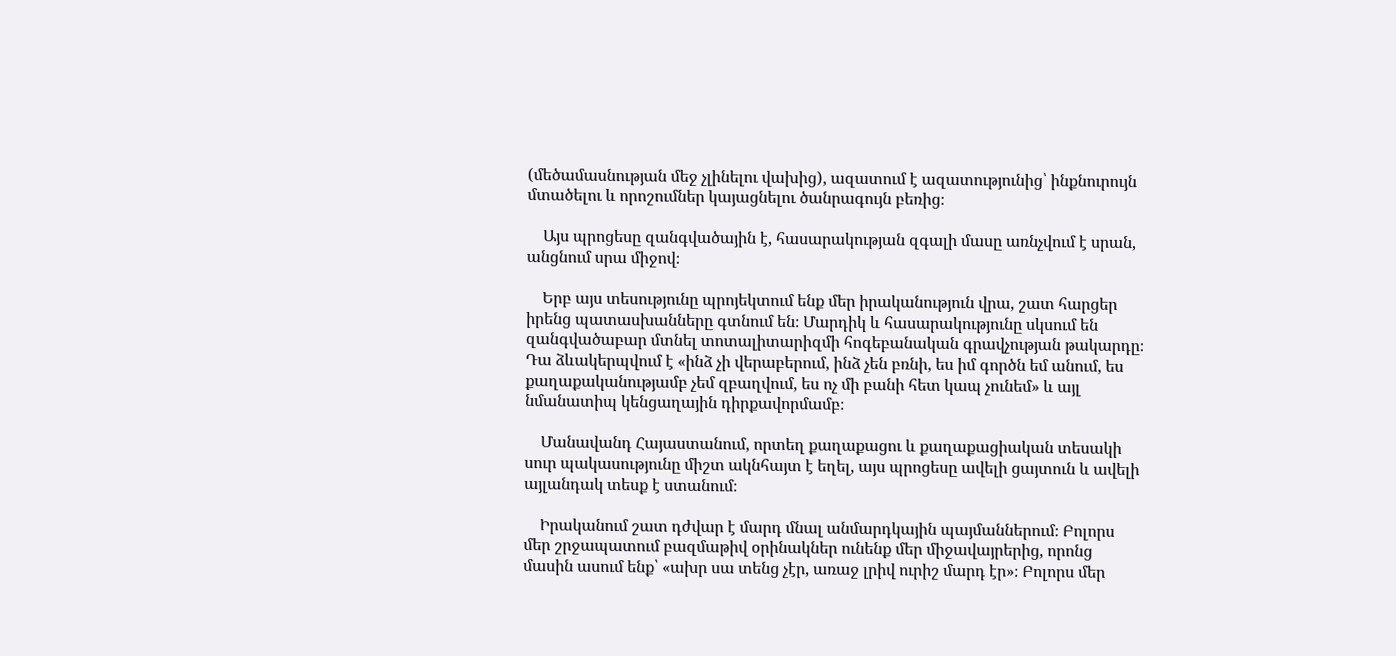(մեծամասնության մեջ չլինելու վախից), ազատում է ազատությունից՝ ինքնուրույն մտածելու և որոշումներ կայացնելու ծանրագույն բեռից։

    Այս պրոցեսը զանգվածային է, հասարակության զգալի մասը առնչվում է սրան, անցնում սրա միջով։

    Երբ այս տեսությունը պրոյեկտում ենք մեր իրականություն վրա, շատ հարցեր իրենց պատասխանները գտնում են։ Մարդիկ և հասարակությունը սկսում են զանգվածաբար մտնել տոտալիտարիզմի հոգեբանական գրավչության թակարդը։ Դա ձևակերպվում է «ինձ չի վերաբերում, ինձ չեն բռնի, ես իմ գործն եմ անում, ես քաղաքականությամբ չեմ զբաղվում, ես ոչ մի բանի հետ կապ չունեմ» և այլ նմանատիպ կենցաղային դիրքավորմամբ։

    Մանավանդ Հայաստանում, որտեղ քաղաքացու և քաղաքացիական տեսակի սուր պակասությունը միշտ ակնհայտ է եղել, այս պրոցեսը ավելի ցայտուն և ավելի այլանդակ տեսք է ստանում։

    Իրականում շատ դժվար է մարդ մնալ անմարդկային պայմաններում։ Բոլորս մեր շրջապատում բազմաթիվ օրինակներ ունենք մեր միջավայրերից, որոնց մասին ասում ենք՝ «ախր սա տենց չէր, առաջ լրիվ ուրիշ մարդ էր»։ Բոլորս մեր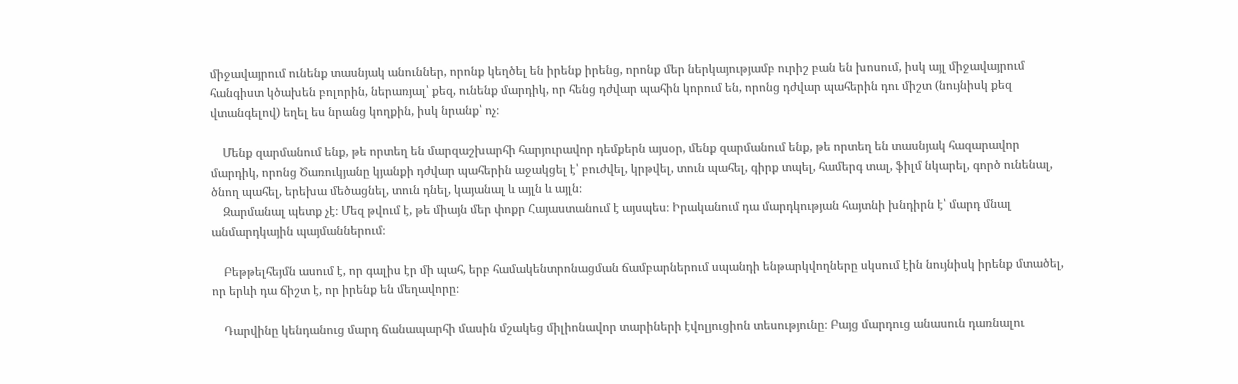միջավայրում ունենք տասնյակ անուններ, որոնք կեղծել են իրենք իրենց, որոնք մեր ներկայությամբ ուրիշ բան են խոսում, իսկ այլ միջավայրում հանգիստ կծախեն բոլորին, ներառյալ՝ քեզ, ունենք մարդիկ, որ հենց դժվար պահին կորում են, որոնց դժվար պահերին դու միշտ (նույնիսկ քեզ վտանգելով) եղել ես նրանց կողքին, իսկ նրանք՝ ոչ։

    Մենք զարմանում ենք, թե որտեղ են մարզաշխարհի հարյուրավոր դեմքերն այսօր, մենք զարմանում ենք, թե որտեղ են տասնյակ հազարավոր մարդիկ, որոնց Ծառուկյանը կյանքի դժվար պահերին աջակցել է՝ բուժվել, կրթվել, տուն պահել, գիրք տպել, համերգ տալ, ֆիլմ նկարել, գործ ունենալ, ծնող պահել, երեխա մեծացնել, տուն դնել, կայանալ և այլն և այլն։
    Զարմանալ պետք չէ։ Մեզ թվում է, թե միայն մեր փոքր Հայաստանում է այսպես։ Իրականում դա մարդկության հայտնի խնդիրն է՝ մարդ մնալ անմարդկային պայմաններում։

    Բեթթելհեյմն ասում է, որ գալիս էր մի պահ, երբ համակենտրոնացման ճամբարներում սպանդի ենթարկվողները սկսում էին նույնիսկ իրենք մտածել, որ երևի դա ճիշտ է, որ իրենք են մեղավորը։

    Դարվինը կենդանուց մարդ ճանապարհի մասին մշակեց միլիոնավոր տարիների էվոլյուցիոն տեսությունը։ Բայց մարդուց անասուն դառնալու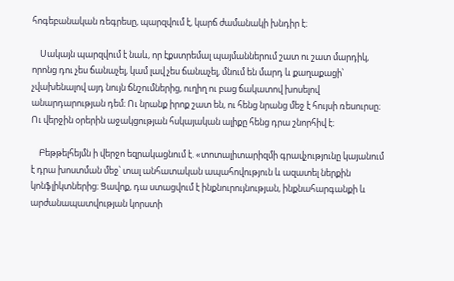հոգեբանական ռեգրեսը, պարզվում է, կարճ ժամանակի խնդիր է։

    Սակայն պարզվում է նաև, որ էքստրեմալ պայմաններում շատ ու շատ մարդիկ, որոնց դու չես ճանաչել, կամ լավ չես ճանաչել, մնում են մարդ և քաղաքացի՝ չվախենալով այդ նույն ճնշումներից, ուղիղ ու բաց ճակատով խոսելով անարդարության դեմ։ Ու նրանք իրոք շատ են, ու հենց նրանց մեջ է հույսի ռեսուրսը։ Ու վերջին օրերին աջակցության հսկայական ալիքը հենց դրա շնորհիվ է։

    Բեթթելհեյմն ի վերջո եզրակացնում է. «տոտալիտարիզմի գրավչությունը կայանում է դրա խոստման մեջ՝ տալ անհատական ապահովություն և ազատել ներքին կոնֆլիկտներից։ Ցավոք, դա ստացվում է ինքնուրույնության, ինքնահարգանքի և արժանապատվության կորստի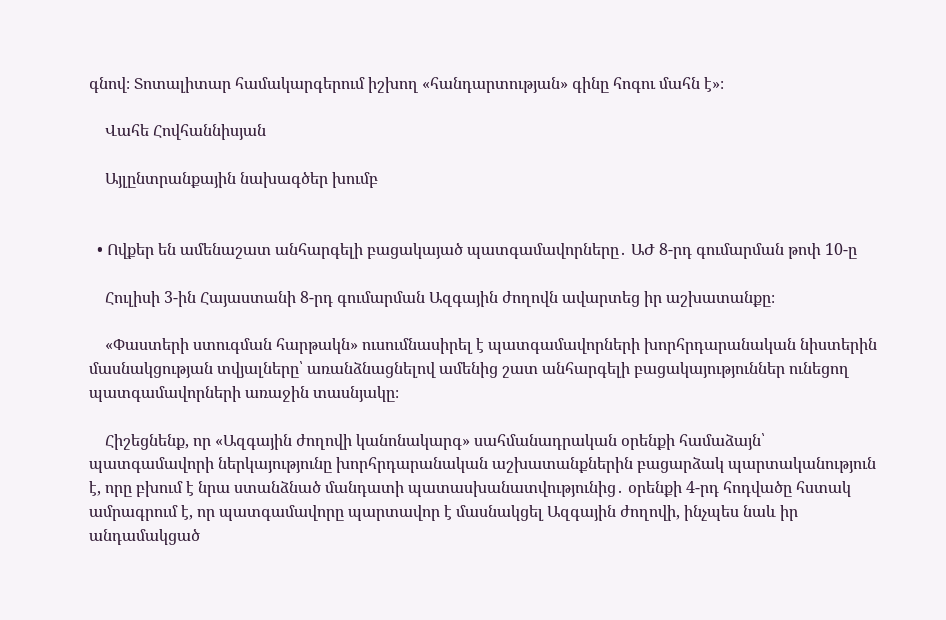գնով։ Տոտալիտար համակարգերում իշխող «հանդարտության» գինը հոգու մահն է»։

    Վահե Հովհաննիսյան

    Այլընտրանքային նախագծեր խումբ


  • Ովքեր են ամենաշատ անհարգելի բացակայած պատգամավորները․ ԱԺ 8-րդ գումարման թոփ 10-ը

    Հուլիսի 3-ին Հայաստանի 8-րդ գումարման Ազգային ժողովն ավարտեց իր աշխատանքը։

    «Փաստերի ստուգման հարթակն» ուսումնասիրել է պատգամավորների խորհրդարանական նիստերին մասնակցության տվյալները՝ առանձնացնելով ամենից շատ անհարգելի բացակայություններ ունեցող պատգամավորների առաջին տասնյակը։

    Հիշեցնենք, որ «Ազգային ժողովի կանոնակարգ» սահմանադրական օրենքի համաձայն՝ պատգամավորի ներկայությունը խորհրդարանական աշխատանքներին բացարձակ պարտականություն է, որը բխում է նրա ստանձնած մանդատի պատասխանատվությունից․ օրենքի 4-րդ հոդվածը հստակ ամրագրում է, որ պատգամավորը պարտավոր է մասնակցել Ազգային ժողովի, ինչպես նաև իր անդամակցած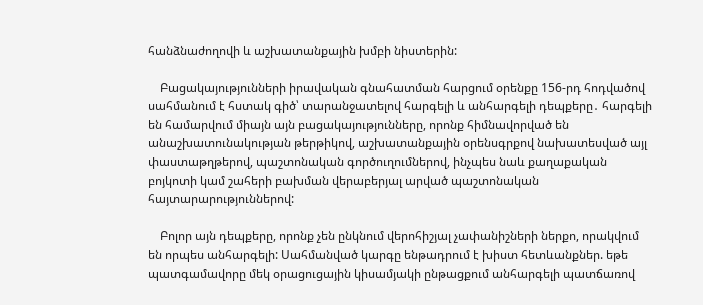հանձնաժողովի և աշխատանքային խմբի նիստերին:

    Բացակայությունների իրավական գնահատման հարցում օրենքը 156-րդ հոդվածով սահմանում է հստակ գիծ՝ տարանջատելով հարգելի և անհարգելի դեպքերը․ հարգելի են համարվում միայն այն բացակայությունները, որոնք հիմնավորված են անաշխատունակության թերթիկով, աշխատանքային օրենսգրքով նախատեսված այլ փաստաթղթերով, պաշտոնական գործուղումներով, ինչպես նաև քաղաքական բոյկոտի կամ շահերի բախման վերաբերյալ արված պաշտոնական հայտարարություններով:

    Բոլոր այն դեպքերը, որոնք չեն ընկնում վերոհիշյալ չափանիշների ներքո, որակվում են որպես անհարգելի: Սահմանված կարգը ենթադրում է խիստ հետևանքներ. եթե պատգամավորը մեկ օրացուցային կիսամյակի ընթացքում անհարգելի պատճառով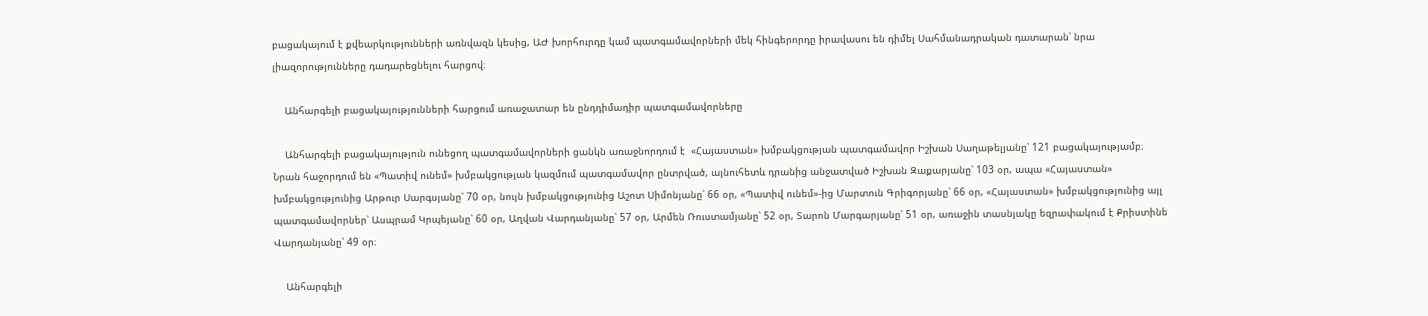բացակայում է քվեարկությունների առնվազն կեսից, ԱԺ խորհուրդը կամ պատգամավորների մեկ հինգերորդը իրավասու են դիմել Սահմանադրական դատարան՝ նրա լիազորությունները դադարեցնելու հարցով։

    Անհարգելի բացակայությունների հարցում առաջատար են ընդդիմադիր պատգամավորները

    Անհարգելի բացակայություն ունեցող պատգամավորների ցանկն առաջնորդում է  «Հայաստան» խմբակցության պատգամավոր Իշխան Սաղաթելյանը՝ 121 բացակայությամբ։ Նրան հաջորդում են «Պատիվ ունեմ» խմբակցության կազմում պատգամավոր ընտրված, այնուհետև դրանից անջատված Իշխան Զաքարյանը՝ 103 օր, ապա «Հայաստան» խմբակցությունից Արթուր Սարգսյանը՝ 70 օր, նույն խմբակցությունից Աշոտ Սիմոնյանը՝ 66 օր, «Պատիվ ունեմ»-ից Մարտուն Գրիգորյանը՝ 66 օր, «Հայաստան» խմբակցությունից այլ պատգամավորներ՝ Ասպրամ Կրպեյանը՝ 60 օր, Աղվան Վարդանյանը՝ 57 օր, Արմեն Ռուստամյանը՝ 52 օր, Տարոն Մարգարյանը՝ 51 օր, առաջին տասնյակը եզրափակում է Քրիստինե Վարդանյանը՝ 49 օր։

    Անհարգելի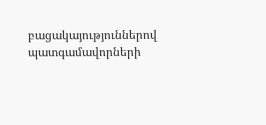բացակայություններով պատգամավորների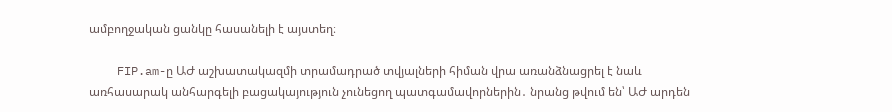ամբողջական ցանկը հասանելի է այստեղ։

    FIP.am-ը ԱԺ աշխատակազմի տրամադրած տվյալների հիման վրա առանձնացրել է նաև առհասարակ անհարգելի բացակայություն չունեցող պատգամավորներին․ նրանց թվում են՝ ԱԺ արդեն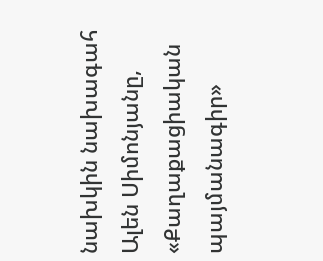նախկին նախագահ Ալեն Սիմոնյանը,  «Քաղաքացիական պայմանագիր»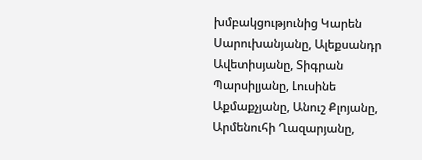խմբակցությունից Կարեն Սարուխանյանը, Ալեքսանդր Ավետիսյանը, Տիգրան Պարսիլյանը, Լուսինե Աքմաքչյանը, Անուշ Քլոյանը, Արմենուհի Ղազարյանը,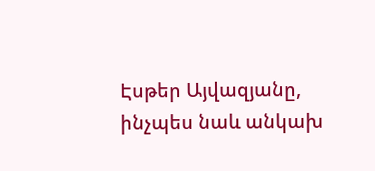Էսթեր Այվազյանը, ինչպես նաև անկախ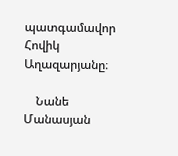պատգամավոր Հովիկ Աղազարյանը։

    Նանե Մանասյան